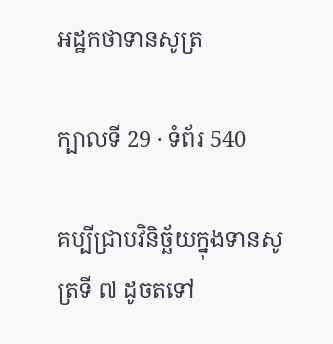អដ្ឋកថាទានសូត្រ

ក្បាលទី 29 · ទំព័រ 540

គប្បីជ្រាបវិនិច្ឆ័យក្នុងទានសូត្រទី ៧ ដូចតទៅ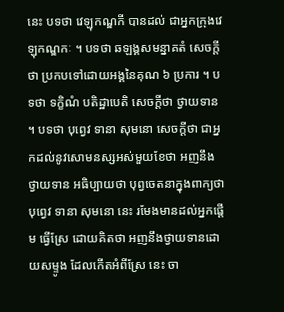នេះ បទថា វេឡុកណ្ឌកី បានដល់ ជាអ្នកក្រុងវេឡុកណ្ឌកៈ ។ បទថា ឆឡង្គសមន្នាគតំ សេចក្តីថា ប្រកបទៅដោយអង្គនៃគុណ ៦ ប្រការ ។ បទថា ទក្ខិណំ បតិដ្ឋាបេតិ សេចក្តីថា ថ្វាយទាន ។ បទថា បុព្វេវ ទានា សុមនោ សេចក្តីថា ជាអ្នកដល់នូវសោមនស្សអស់មួយខែថា អញនឹងថ្វាយទាន អធិប្បាយថា បុព្វចេតនាក្នុងពាក្យថា បុព្វេវ ទានា សុមនោ នេះ រមែងមានដល់អ្នកផ្តើម ធ្វើស្រែ ដោយគិតថា អញនឹងថ្វាយទានដោយសម្ទូង ដែលកើតអំពីស្រែ នេះ ចា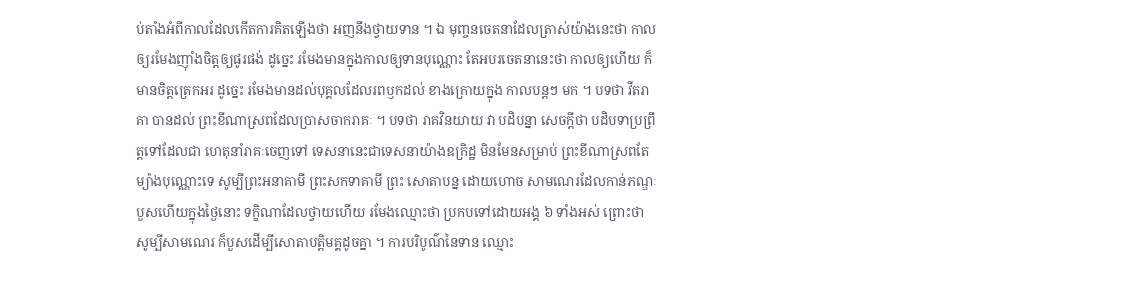ប់តាំងអំពីកាលដែលកើតការគិតឡើងថា អញនឹងថ្វាយទាន ។ ឯ មុញ្ចនចេតនាដែលត្រាស់យ៉ាងនេះថា កាលឲ្យរមែងញ៉ាំងចិត្តឲ្យផូរផង់ ដូច្នេះ រមែងមានក្នុងកាលឲ្យទានបុណ្ណោះ តែអបរចេតនានេះថា កាលឲ្យហើយ ក៏ មានចិត្តត្រេកអរ ដូច្នេះ រមែងមានដល់បុគ្គលដែលរពឫកដល់ ខាងក្រោយក្នុង កាលបន្តៗ មក ។ បទថា វីតរាគា បានដល់ ព្រះខីណាស្រពដែលប្រាសចាករាគៈ ។ បទថា រាគវិនយាយ វា បដិបន្នា សេចក្តីថា បដិបទាប្រព្រឹត្តទៅដែលជា ហេតុនាំរាគៈចេញទៅ ទេសនានេះជាទេសនាយ៉ាងឧក្រិដ្ឋ មិនមែនសម្រាប់ ព្រះខីណាស្រពតែម្យ៉ាងបុណ្ណោះទេ សូម្បីព្រះអនាគាមី ព្រះសកទាគាមី ព្រះ សោតាបន្ន ដោយហោច សាមណេរដែលកាន់ភណ្ឌៈ បួសហើយក្នុងថ្ងៃនោះ ទក្ខិណាដែលថ្វាយហើយ រមែងឈ្មោះថា ប្រកបទៅដោយអង្គ ៦ ទាំងអស់ ព្រោះថា សូម្បីសាមណេរ ក៏បួសដើម្បីសោតាបត្តិមគ្គដូចគ្នា ។ ការបរិបូណ៌នៃទាន ឈ្មោះ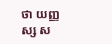ថា យញ្ញស្ស ស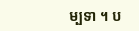ម្បទា ។ ប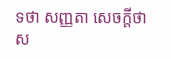ទថា សញ្ញតា សេចក្តីថា ស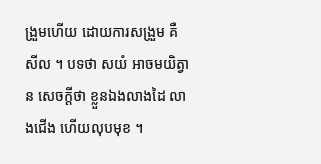ង្រួមហើយ ដោយការសង្រួម គឺសីល ។ បទថា សយំ អាចមយិត្វាន សេចក្តីថា ខ្លួនឯងលាងដៃ លាងជើង ហើយលុបមុខ ។